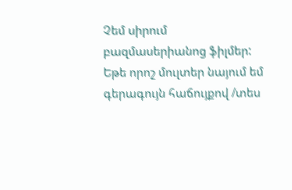Չեմ սիրում բազմասերիանոց ֆիլմեր: Եթե որոշ մուլտեր նայում եմ գերագույն հաճույքով /տես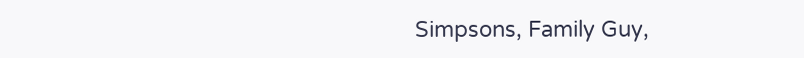Simpsons, Family Guy,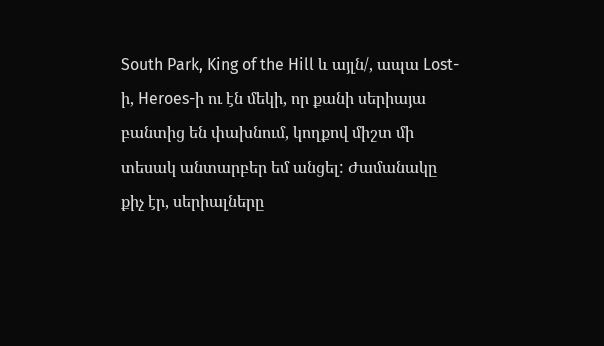South Park, King of the Hill և այլն/, ապա Lost-ի, Heroes-ի ու էն մեկի, որ քանի սերիայա բանտից են փախնում, կողքով միշտ մի տեսակ անտարբեր եմ անցել: Ժամանակը քիչ էր, սերիալները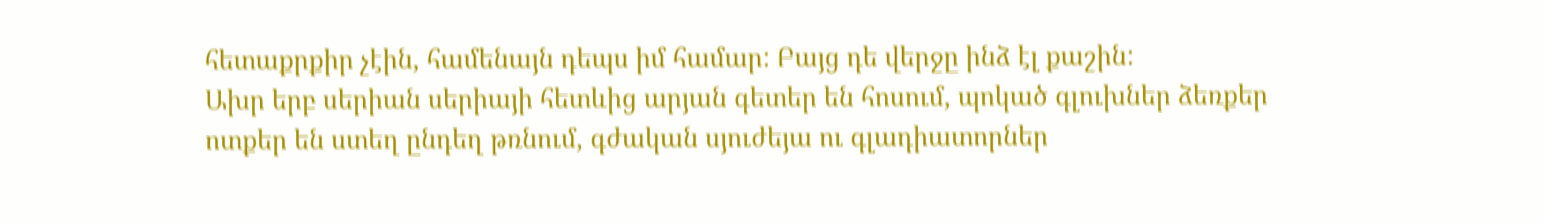հետաքրքիր չէին, համենայն դեպս իմ համար: Բայց դե վերջը ինձ էլ քաշին:
Ախր երբ սերիան սերիայի հետևից արյան գետեր են հոսում, պոկած գլուխներ ձեռքեր ոտքեր են ստեղ ընդեղ թռնում, գժական սյուժեյա ու գլադիատորներ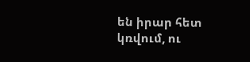են իրար հետ կռվում, ու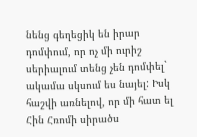նենց գեղեցիկ են իրար դոմփում, որ ոչ մի ուրիշ սերիալում տենց չեն դոմփել` ակամա սկսում ես նայել: Իսկ հաշվի առնելով, որ մի հատ ել Հին Հռոմի սիրածս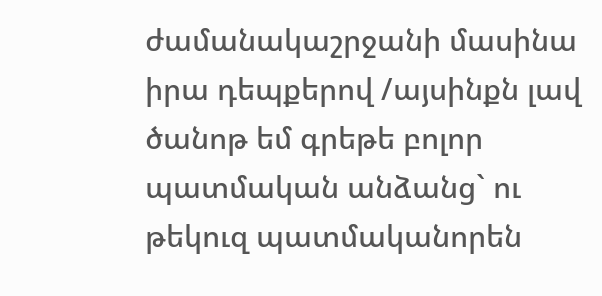ժամանակաշրջանի մասինա իրա դեպքերով /այսինքն լավ ծանոթ եմ գրեթե բոլոր պատմական անձանց` ու թեկուզ պատմականորեն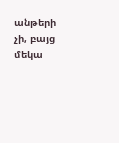անթերի չի, բայց մեկա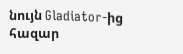նույն Gladiator-ից հազար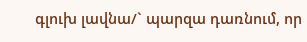գլուխ լավնա/` պարզա դառնում, որ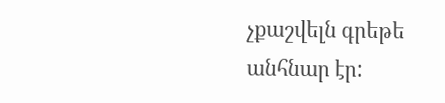չքաշվելն գրեթե անհնար էր: